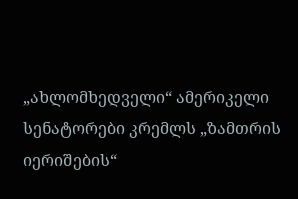„ახლომხედველი“ ამერიკელი სენატორები კრემლს „ზამთრის იერიშების“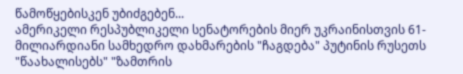წამოწყებისკენ უბიძგებენ...
ამერიკელი რესპუბლიკელი სენატორების მიერ უკრაინისთვის 61-მილიარდიანი სამხედრო დახმარების "ჩაგდება" პუტინის რუსეთს "წაახალისებს" "ზამთრის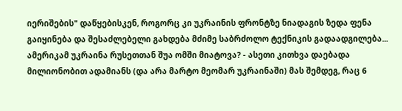იერიშების" დაწყებისკენ, როგორც კი უკრაინის ფრონტზე ნიადაგის ზედა ფენა გაიყინება და შესაძლებელი გახდება მძიმე საბრძოლო ტექნიკის გადაადგილება...
ამერიკამ უკრაინა რუსეთთან შუა ომში მიატოვა? - ასეთი კითხვა დაებადა მილიონობით ადამიანს (და არა მარტო მეომარ უკრაინაში) მას შემდეგ, რაც 6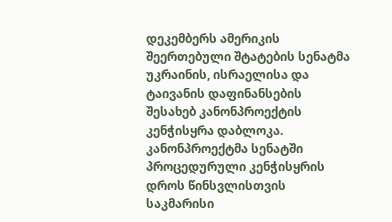დეკემბერს ამერიკის შეერთებული შტატების სენატმა უკრაინის, ისრაელისა და ტაივანის დაფინანსების შესახებ კანონპროექტის კენჭისყრა დაბლოკა. კანონპროექტმა სენატში პროცედურული კენჭისყრის დროს წინსვლისთვის საკმარისი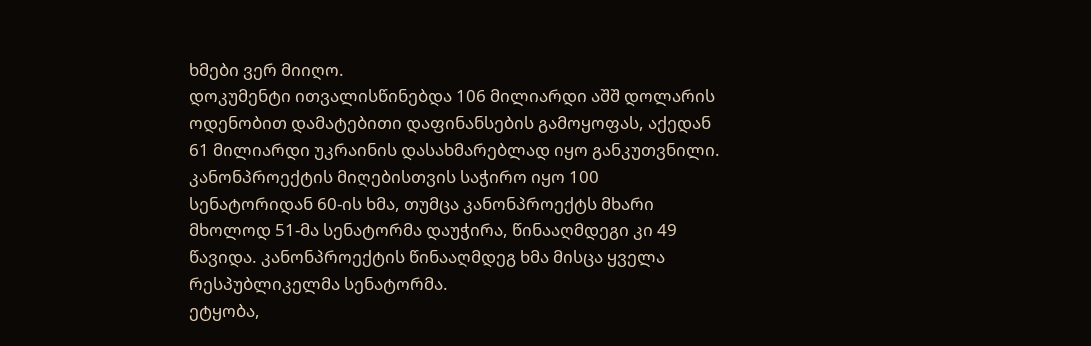ხმები ვერ მიიღო.
დოკუმენტი ითვალისწინებდა 106 მილიარდი აშშ დოლარის ოდენობით დამატებითი დაფინანსების გამოყოფას, აქედან 61 მილიარდი უკრაინის დასახმარებლად იყო განკუთვნილი. კანონპროექტის მიღებისთვის საჭირო იყო 100 სენატორიდან 60-ის ხმა, თუმცა კანონპროექტს მხარი მხოლოდ 51-მა სენატორმა დაუჭირა, წინააღმდეგი კი 49 წავიდა. კანონპროექტის წინააღმდეგ ხმა მისცა ყველა რესპუბლიკელმა სენატორმა.
ეტყობა,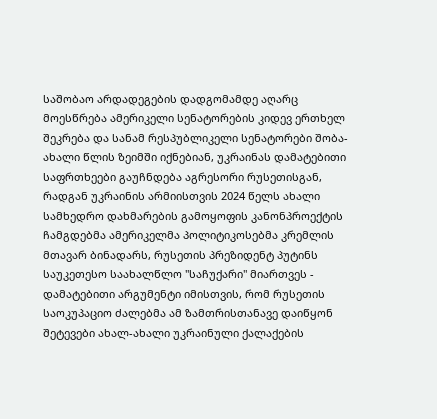საშობაო არდადეგების დადგომამდე აღარც მოესწრება ამერიკელი სენატორების კიდევ ერთხელ შეკრება და სანამ რესპუბლიკელი სენატორები შობა-ახალი წლის ზეიმში იქნებიან, უკრაინას დამატებითი საფრთხეები გაუჩნდება აგრესორი რუსეთისგან, რადგან უკრაინის არმიისთვის 2024 წელს ახალი სამხედრო დახმარების გამოყოფის კანონპროექტის ჩამგდებმა ამერიკელმა პოლიტიკოსებმა კრემლის მთავარ ბინადარს, რუსეთის პრეზიდენტ პუტინს საუკეთესო საახალწლო "საჩუქარი" მიართვეს - დამატებითი არგუმენტი იმისთვის, რომ რუსეთის საოკუპაციო ძალებმა ამ ზამთრისთანავე დაიწყონ შეტევები ახალ-ახალი უკრაინული ქალაქების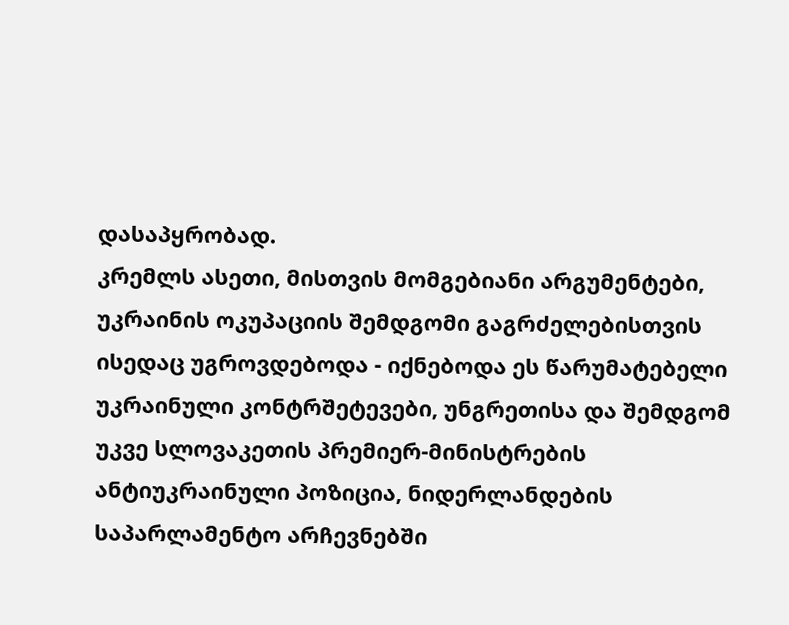დასაპყრობად.
კრემლს ასეთი, მისთვის მომგებიანი არგუმენტები, უკრაინის ოკუპაციის შემდგომი გაგრძელებისთვის ისედაც უგროვდებოდა - იქნებოდა ეს წარუმატებელი უკრაინული კონტრშეტევები, უნგრეთისა და შემდგომ უკვე სლოვაკეთის პრემიერ-მინისტრების ანტიუკრაინული პოზიცია, ნიდერლანდების საპარლამენტო არჩევნებში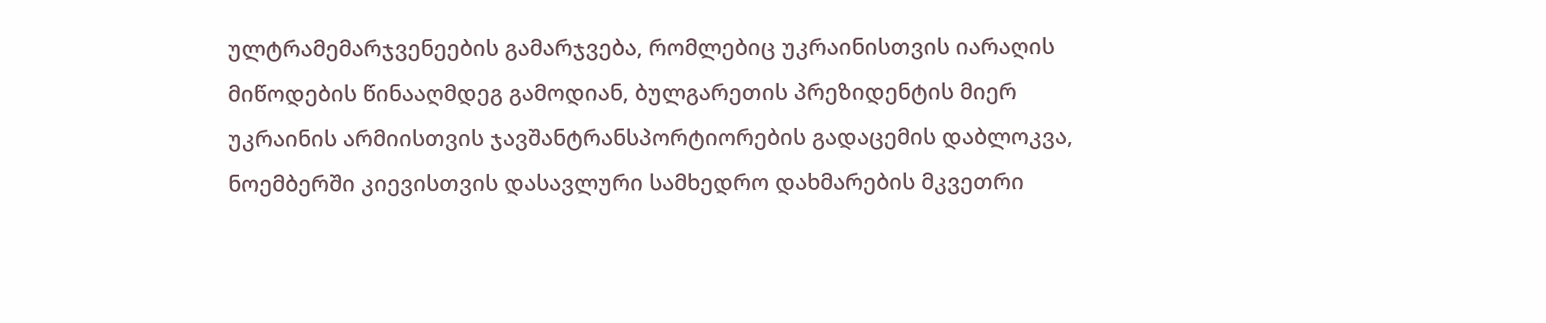ულტრამემარჯვენეების გამარჯვება, რომლებიც უკრაინისთვის იარაღის მიწოდების წინააღმდეგ გამოდიან, ბულგარეთის პრეზიდენტის მიერ უკრაინის არმიისთვის ჯავშანტრანსპორტიორების გადაცემის დაბლოკვა, ნოემბერში კიევისთვის დასავლური სამხედრო დახმარების მკვეთრი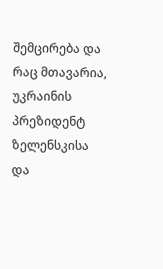შემცირება და რაც მთავარია, უკრაინის პრეზიდენტ ზელენსკისა და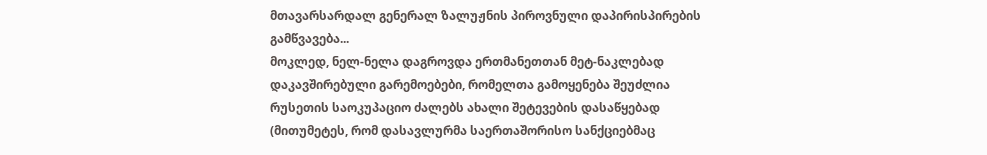მთავარსარდალ გენერალ ზალუჟნის პიროვნული დაპირისპირების გამწვავება...
მოკლედ, ნელ-ნელა დაგროვდა ერთმანეთთან მეტ-ნაკლებად დაკავშირებული გარემოებები, რომელთა გამოყენება შეუძლია რუსეთის საოკუპაციო ძალებს ახალი შეტევების დასაწყებად (მითუმეტეს, რომ დასავლურმა საერთაშორისო სანქციებმაც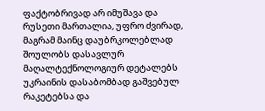ფაქტობრივად არ იმუშავა და რუსეთი მართალია, უფრო ძვირად, მაგრამ მაინც დაუბრკოლებლად შოულობს დასავლურ მაღალტექნოლოგიურ დეტალებს უკრაინის დასაბომბად გაშვებულ რაკეტებსა და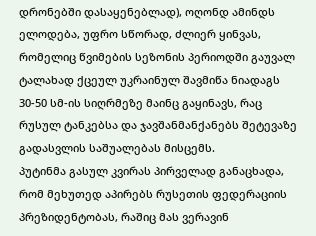დრონებში დასაყენებლად), ოღონდ ამინდს ელოდება, უფრო სწორად, ძლიერ ყინვას, რომელიც წვიმების სეზონის პერიოდში გაუვალ ტალახად ქცეულ უკრაინულ შავმიწა ნიადაგს 30-50 სმ-ის სიღრმეზე მაინც გაყინავს, რაც რუსულ ტანკებსა და ჯავშანმანქანებს შეტევაზე გადასვლის საშუალებას მისცემს.
პუტინმა გასულ კვირას პირველად განაცხადა, რომ მეხუთედ აპირებს რუსეთის ფედერაციის პრეზიდენტობას, რაშიც მას ვერავინ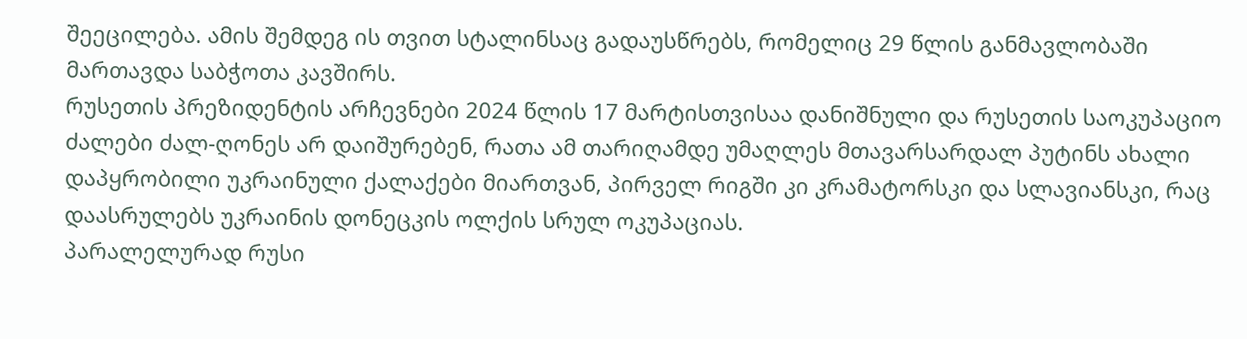შეეცილება. ამის შემდეგ ის თვით სტალინსაც გადაუსწრებს, რომელიც 29 წლის განმავლობაში მართავდა საბჭოთა კავშირს.
რუსეთის პრეზიდენტის არჩევნები 2024 წლის 17 მარტისთვისაა დანიშნული და რუსეთის საოკუპაციო ძალები ძალ-ღონეს არ დაიშურებენ, რათა ამ თარიღამდე უმაღლეს მთავარსარდალ პუტინს ახალი დაპყრობილი უკრაინული ქალაქები მიართვან, პირველ რიგში კი კრამატორსკი და სლავიანსკი, რაც დაასრულებს უკრაინის დონეცკის ოლქის სრულ ოკუპაციას.
პარალელურად რუსი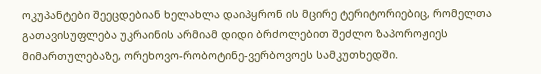ოკუპანტები შეეცდებიან ხელახლა დაიპყრონ ის მცირე ტერიტორიებიც, რომელთა გათავისუფლება უკრაინის არმიამ დიდი ბრძოლებით შეძლო ზაპოროჟიეს მიმართულებაზე, ორეხოვო-რობოტინე-ვერბოვოეს სამკუთხედში.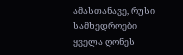ამასთანავე, რუსი სამხედროები ყველა ღონეს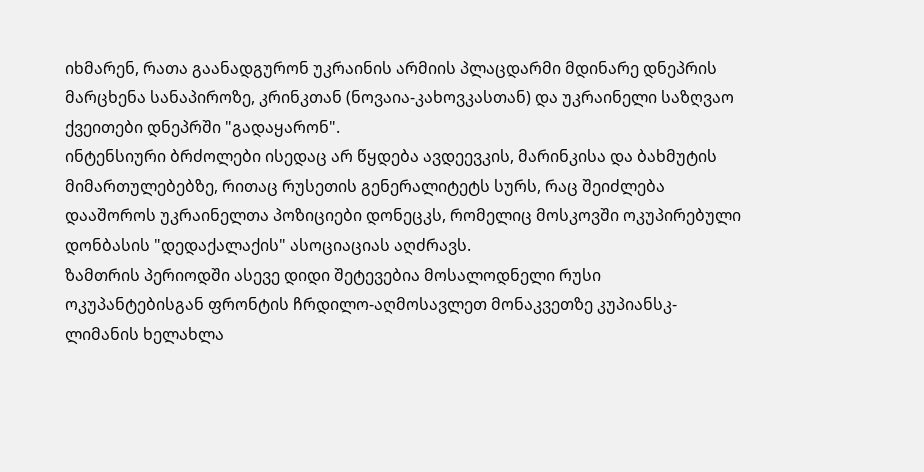იხმარენ, რათა გაანადგურონ უკრაინის არმიის პლაცდარმი მდინარე დნეპრის მარცხენა სანაპიროზე, კრინკთან (ნოვაია-კახოვკასთან) და უკრაინელი საზღვაო ქვეითები დნეპრში "გადაყარონ".
ინტენსიური ბრძოლები ისედაც არ წყდება ავდეევკის, მარინკისა და ბახმუტის მიმართულებებზე, რითაც რუსეთის გენერალიტეტს სურს, რაც შეიძლება დააშოროს უკრაინელთა პოზიციები დონეცკს, რომელიც მოსკოვში ოკუპირებული დონბასის "დედაქალაქის" ასოციაციას აღძრავს.
ზამთრის პერიოდში ასევე დიდი შეტევებია მოსალოდნელი რუსი ოკუპანტებისგან ფრონტის ჩრდილო-აღმოსავლეთ მონაკვეთზე კუპიანსკ-ლიმანის ხელახლა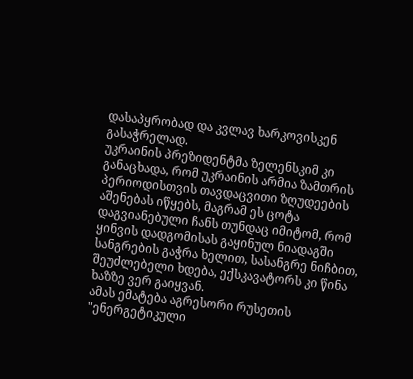დასაპყრობად და კვლავ ხარკოვისკენ გასაჭრელად.
უკრაინის პრეზიდენტმა ზელენსკიმ კი განაცხადა, რომ უკრაინის არმია ზამთრის პერიოდისთვის თავდაცვითი ზღუდეების აშენებას იწყებს, მაგრამ ეს ცოტა დაგვიანებული ჩანს თუნდაც იმიტომ, რომ ყინვის დადგომისას გაყინულ ნიადაგში სანგრების გაჭრა ხელით, სასანგრე ნიჩბით, შეუძლებელი ხდება, ექსკავატორს კი წინა ხაზზე ვერ გაიყვან.
ამას ემატება აგრესორი რუსეთის "ენერგეტიკული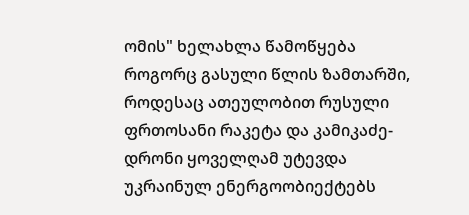ომის" ხელახლა წამოწყება როგორც გასული წლის ზამთარში, როდესაც ათეულობით რუსული ფრთოსანი რაკეტა და კამიკაძე-დრონი ყოველღამ უტევდა უკრაინულ ენერგოობიექტებს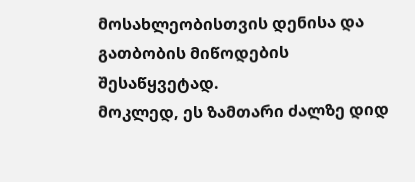მოსახლეობისთვის დენისა და გათბობის მიწოდების შესაწყვეტად.
მოკლედ, ეს ზამთარი ძალზე დიდ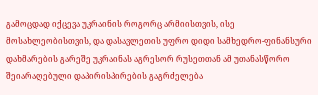გამოცდად იქცევა უკრაინის როგორც არმიისთვის, ისე მოსახლეობისთვის, და დასავლეთის უფრო დიდი სამხედრო-ფინანსური დახმარების გარეშე უკრაინას აგრესორ რუსეთთან ამ უთანასწორო შეიარაღებული დაპირისპირების გაგრძელება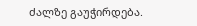ძალზე გაუჭირდება.